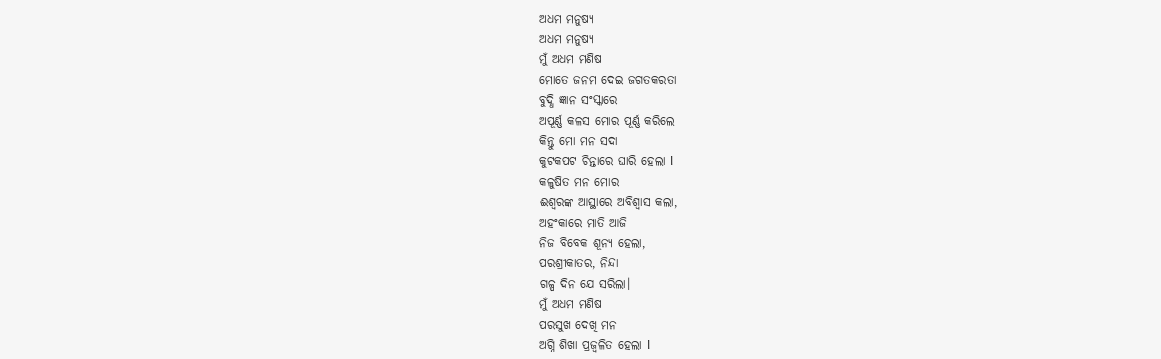ଅଧମ ମନୁଷ୍ୟ
ଅଧମ ମନୁଷ୍ୟ
ମୁଁ ଅଧମ ମଣିଷ
ମୋତେ ଜନମ ଦେଇ ଜଗତକରତା
ବୁଦ୍ଧି ଜ୍ଞାନ ସଂସ୍କାରେ
ଅପୂର୍ଣ୍ଣ କଳସ ମୋର ପୂର୍ଣ୍ଣ କରିଲେ
କିନ୍ତୁ ମୋ ମନ ସଦା
କୁଟକପଟ ଚିନ୍ତାରେ ଘାରି ହେଲା l
କଳୁଷିତ ମନ ମୋର
ଈଶ୍ୱରଙ୍କ ଆସ୍ଥାରେ ଅବିଶ୍ୱାସ କଲା,
ଅହଂକାରେ ମାତି ଆଜି
ନିଜ ବିବେକ ଶୂନ୍ୟ ହେଲା,
ପରଶ୍ରୀକାତର, ନିନ୍ଦା
ଗଳ୍ପ ଦିନ ଯେ ସରିଲା।
ମୁଁ ଅଧମ ମଣିଷ
ପରସୁଖ ଦେଖି ମନ
ଅଗ୍ନି ଶିଖା ପ୍ରଜ୍ବଳିତ ହେଲା l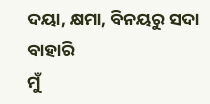ଦୟା, କ୍ଷମା, ବିନୟରୁ ସଦା ବାହାରି
ମୁଁ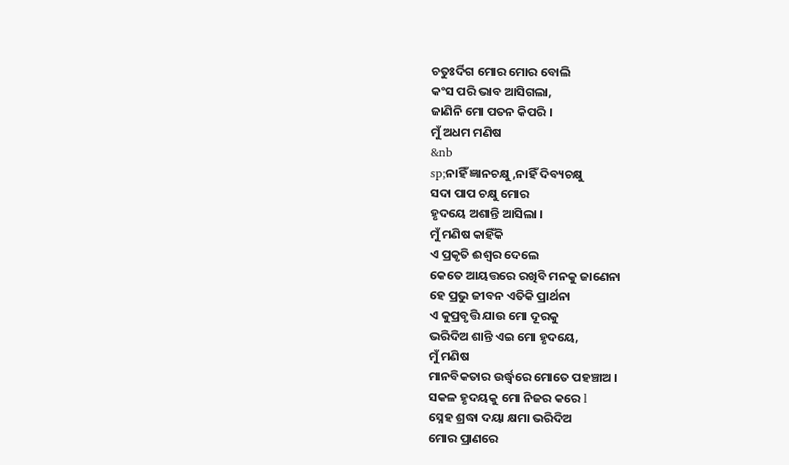ଚତୁଃର୍ଦିଗ ମୋର ମୋର ବୋଲି
କଂସ ପରି ଭାବ ଆସିଗଲା,
ଜାଣିନି ମୋ ପତନ କିପରି ।
ମୁଁ ଅଧମ ମଣିଷ
&nb
sp;ନାହିଁ ଜ୍ଞାନଚକ୍ଷୁ,ନାହିଁ ଦିବ୍ୟଚକ୍ଷୁ
ସଦା ପାପ ଚକ୍ଷୁ ମୋର
ହୃଦୟେ ଅଶାନ୍ତି ଆସିଲା ।
ମୁଁ ମଣିଷ କାହିଁକି
ଏ ପ୍ରକୃତି ଈଶ୍ୱର ଦେଲେ
କେତେ ଆୟତ୍ତରେ ରଖିବି ମନକୁ ଜାଣେନା
ହେ ପ୍ରଭୁ ଜୀବନ ଏତିକି ପ୍ରାର୍ଥନା
ଏ କୁପ୍ରବୃତ୍ତି ଯାଉ ମୋ ଦୂରକୁ
ଭରିଦିଅ ଶାନ୍ତି ଏଇ ମୋ ହୃଦୟେ,
ମୁଁ ମଣିଷ
ମାନବିକତାର ଉର୍ଦ୍ଧ୍ୱରେ ମୋତେ ପହଞ୍ଚାଅ ।
ସକଳ ହୃଦୟକୁ ମୋ ନିଜର କରେ l
ସ୍ନେହ ଶ୍ରଦ୍ଧା ଦୟା କ୍ଷମା ଭରିଦିଅ
ମୋର ପ୍ରାଣରେ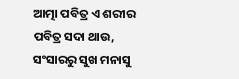ଆତ୍ମା ପବିତ୍ର ଏ ଶରୀର ପବିତ୍ର ସଦା ଥାଉ,
ସଂସାରରୁ ସୁଖ ମନାସୁ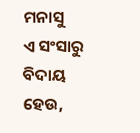ମନାସୁ
ଏ ସଂସାରୁ ବିଦାୟ ହେଉ,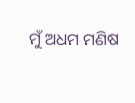ମୁଁ ଅଧମ ମଣିଷ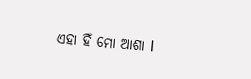ଏହା ହିଁ ମୋ ଆଶା l